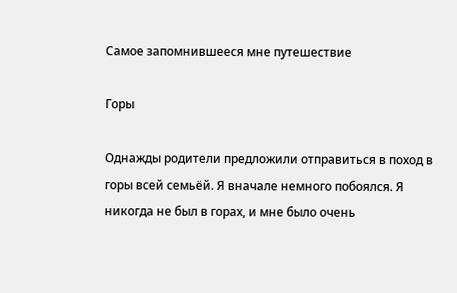Самое запомнившееся мне путешествие

Горы

Однажды родители предложили отправиться в поход в горы всей семьёй. Я вначале немного побоялся. Я никогда не был в горах, и мне было очень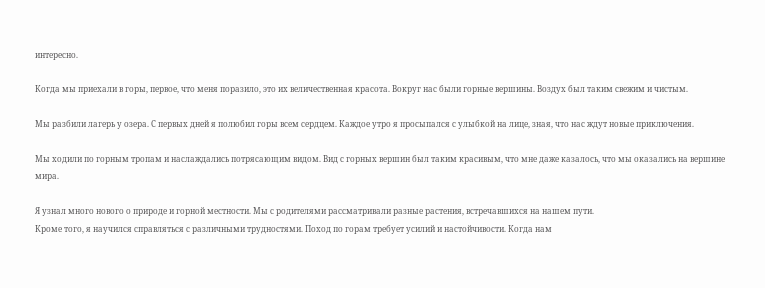интересно.

Когда мы приехали в горы, первое, что меня поразило, это их величественная красота. Вокруг нас были горные вершины. Воздух был таким свежим и чистым.

Мы разбили лагерь у озера. С первых дней я полюбил горы всем сердцем. Каждое утро я просыпался с улыбкой на лице, зная, что нас ждут новые приключения.

Мы ходили по горным тропам и наслаждались потрясающим видом. Вид с горных вершин был таким красивым, что мне даже казалось, что мы оказались на вершине мира.

Я узнал много нового о природе и горной местности. Мы с родителями рассматривали разные растения, встречавшихся на нашем пути.
Кроме того, я научился справляться с различными трудностями. Поход по горам требует усилий и настойчивости. Когда нам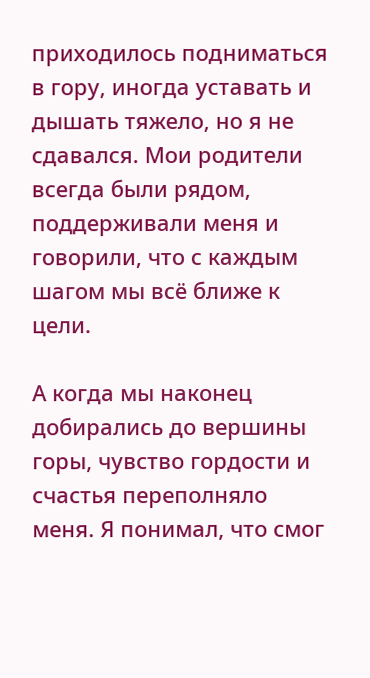приходилось подниматься в гору, иногда уставать и дышать тяжело, но я не сдавался. Мои родители всегда были рядом, поддерживали меня и говорили, что с каждым шагом мы всё ближе к цели.

А когда мы наконец добирались до вершины горы, чувство гордости и счастья переполняло меня. Я понимал, что смог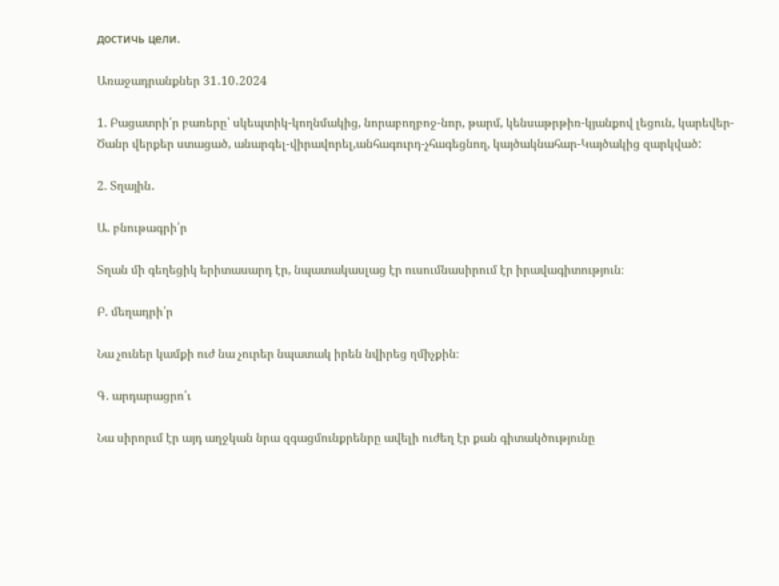достичь цели.

Առաջադրանքներ 31․10․2024

1. Բացատրի՛ր բառերը՝ սկեպտիկ-կողնմակից, նորաբողբոջ-նոր, թարմ, կենսաթրթիռ-կյանքով լեցուն, կարեվեր-Ծանր վերքեր ստացած, անարգել-վիրավորել,անհագուրդ-չհագեցնող, կայծակնահար-Կայծակից զարկված:

2. Տղային․

Ա. բնութագրի՛ր

Տղան մի գեղեցիկ երիտասարդ էր, նպատակասլաց էր ուսումնասիրում էր իրավագիտություն։

Բ. մեղադրի՛ր

Նա չուներ կամքի ուժ նա չուրեր նպատակ իրեն նվիրեց ղմիչքին։

Գ. արդարացրո՛ւ

Նա սիրորւմ էր այդ աղջկան նրա զգացմունքրենրը ավելի ուժեղ էր քան գիտակծությունը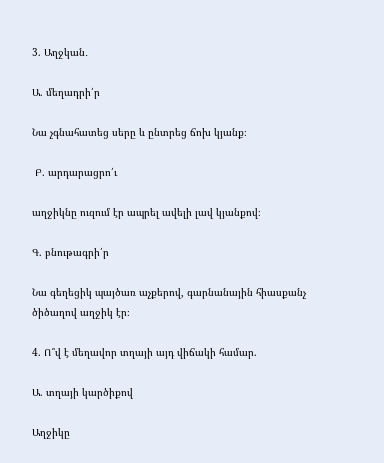3. Աղջկան․

Ա. մեղադրի՛ր

Նա չգնահատեց սերը և ընտրեց ճոխ կյանք։

 Բ. արդարացրո՛ւ

աղջիկնը ուզում էր ապրել ավելի լավ կյանքով։

Գ. բնութագրի՛ր

Նա գեղեցիկ պայծառ աչքերով, գարնանային հիասքանչ ծիծաղով աղջիկ էր։

4. Ո՞վ է մեղավոր տղայի այդ վիճակի համար.

Ա. տղայի կարծիքով

Աղջիկը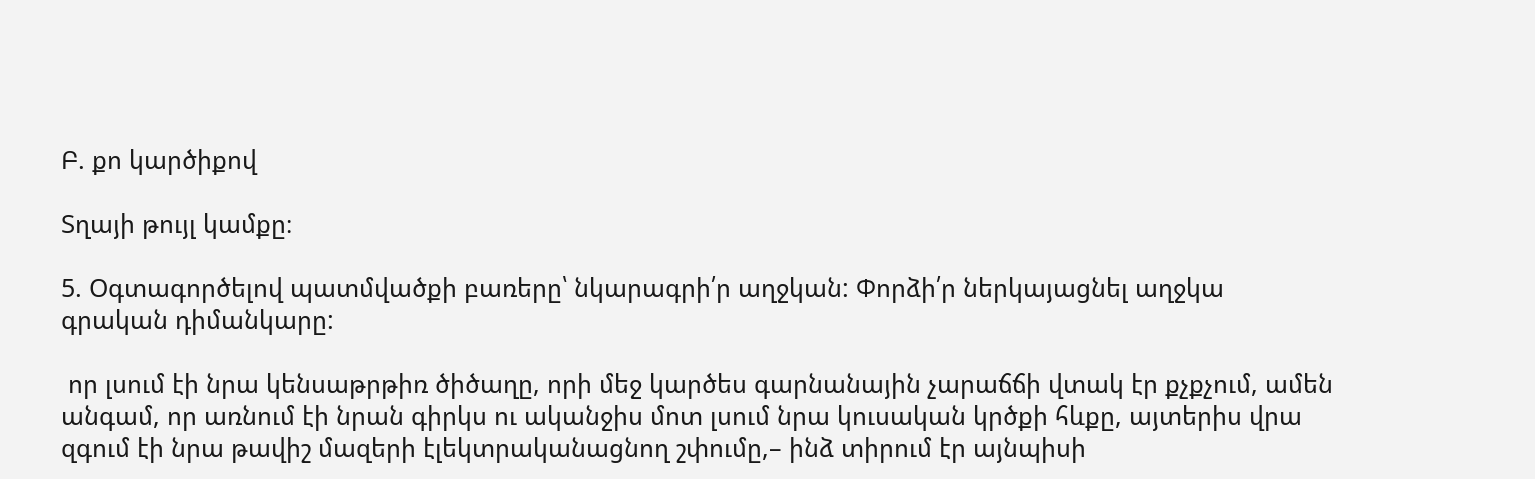Բ. քո կարծիքով

Տղայի թույլ կամքը։

5. Օգտագործելով պատմվածքի բառերը՝ նկարագրի՛ր աղջկան: Փորձի՛ր ներկայացնել աղջկա
գրական դիմանկարը:

 որ լսում էի նրա կենսաթրթիռ ծիծաղը, որի մեջ կարծես գարնանային չարաճճի վտակ էր քչքչում, ամեն անգամ, որ առնում էի նրան գիրկս ու ականջիս մոտ լսում նրա կուսական կրծքի հևքը, այտերիս վրա զգում էի նրա թավիշ մազերի էլեկտրականացնող շփումը,– ինձ տիրում էր այնպիսի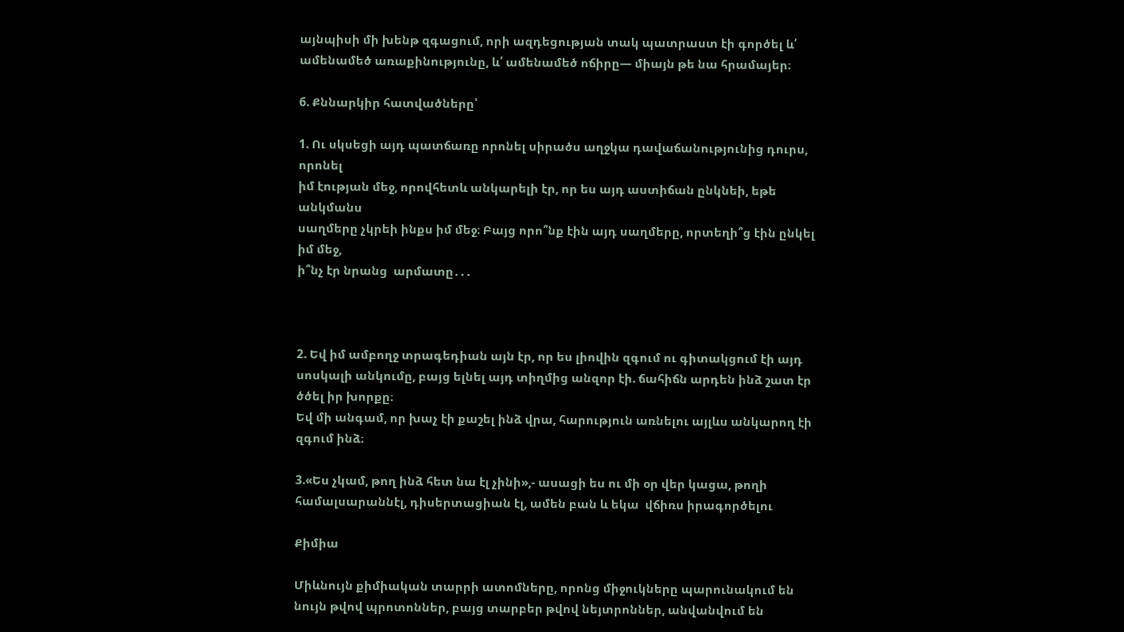այնպիսի մի խենթ զգացում, որի ազդեցության տակ պատրաստ էի գործել և՛ ամենամեծ առաքինությունը, և՛ ամենամեծ ոճիրը— միայն թե նա հրամայեր։

6. Քննարկիր հատվածները՝

1. Ու սկսեցի այդ պատճառը որոնել սիրածս աղջկա դավաճանությունից դուրս, որոնել
իմ էության մեջ, որովհետև անկարելի էր, որ ես այդ աստիճան ընկնեի, եթե անկմանս
սաղմերը չկրեի ինքս իմ մեջ։ Բայց որո՞նք էին այդ սաղմերը, որտեղի՞ց էին ընկել իմ մեջ,
ի՞նչ էր նրանց  արմատը․․․



2. Եվ իմ ամբողջ տրագեդիան այն էր, որ ես լիովին զգում ու գիտակցում էի այդ սոսկալի անկումը, բայց ելնել այդ տիղմից անզոր էի. ճահիճն արդեն ինձ շատ էր ծծել իր խորքը։
Եվ մի անգամ, որ խաչ էի քաշել ինձ վրա, հարություն առնելու այլևս անկարող էի
զգում ինձ։

3.«Ես չկամ, թող ինձ հետ նա էլ չինի»,- ասացի ես ու մի օր վեր կացա, թողի համալսարաննէլ, դիսերտացիան էլ, ամեն բան և եկա  վճիռս իրագործելու

Քիմիա

Միևնույն քիմիական տարրի ատոմները, որոնց միջուկները պարունակում են նույն թվով պրոտոններ, բայց տարբեր թվով նեյտրոններ, անվանվում են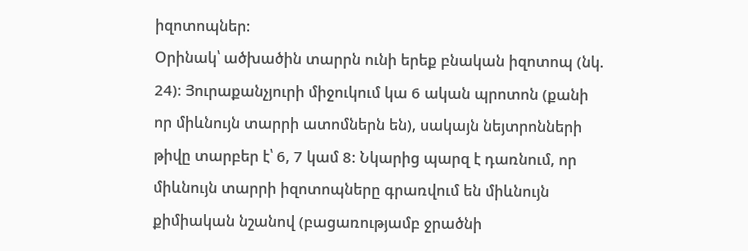իզոտոպներ:
Օրինակ՝ ածխածին տարրն ունի երեք բնական իզոտոպ (նկ. 24)։ Յուրաքանչյուրի միջուկում կա 6 ական պրոտոն (քանի որ միևնույն տարրի ատոմներն են), սակայն նեյտրոնների
թիվը տարբեր է՝ 6, 7 կամ 8: Նկարից պարզ է դառնում, որ միևնույն տարրի իզոտոպները գրառվում են միևնույն քիմիական նշանով (բացառությամբ ջրածնի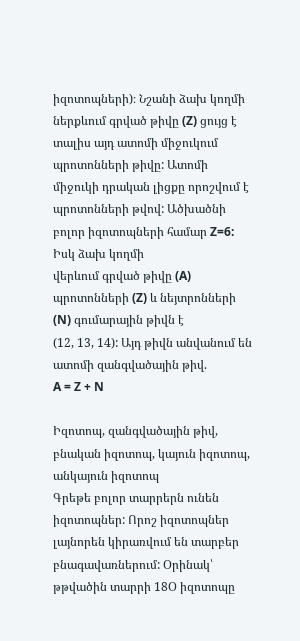իզոտոպների)։ Նշանի ձախ կողմի ներքևում գրված թիվը (Z) ցույց է տալիս այդ ատոմի միջուկում պրոտոնների թիվը: Ատոմի միջուկի դրական լիցքը որոշվում է
պրոտոնների թվով: Ածխածնի բոլոր իզոտոպների համար Z=6: Իսկ ձախ կողմի
վերևում գրված թիվը (A) պրոտոնների (Z) և նեյտրոնների (N) գումարային թիվն է
(12, 13, 14): Այդ թիվն անվանում են ատոմի զանգվածային թիվ.
A = Z + N

Իզոտոպ, զանգվածային թիվ, բնական իզոտոպ, կայուն իզոտոպ, անկայուն իզոտոպ
Գրեթե բոլոր տարրերն ունեն իզոտոպներ: Որոշ իզոտոպներ լայնորեն կիրառվում են տարբեր բնագավառներում: Օրինակ՝ թթվածին տարրի 18Օ իզոտոպը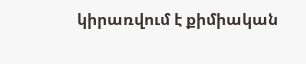կիրառվում է քիմիական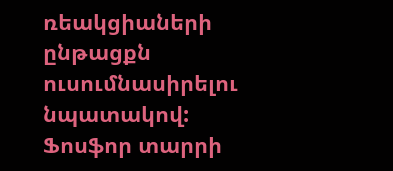ռեակցիաների ընթացքն ուսումնասիրելու նպատակով: Ֆոսֆոր տարրի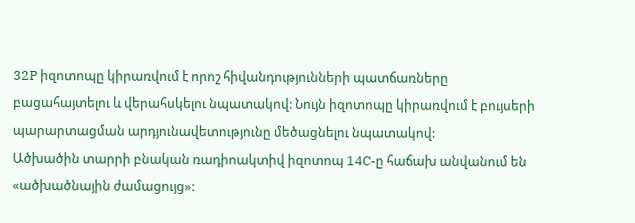32P իզոտոպը կիրառվում է որոշ հիվանդությունների պատճառները բացահայտելու և վերահսկելու նպատակով: Նույն իզոտոպը կիրառվում է բույսերի պարարտացման արդյունավետությունը մեծացնելու նպատակով:
Ածխածին տարրի բնական ռադիոակտիվ իզոտոպ 14C-ը հաճախ անվանում են «ածխածնային ժամացույց»: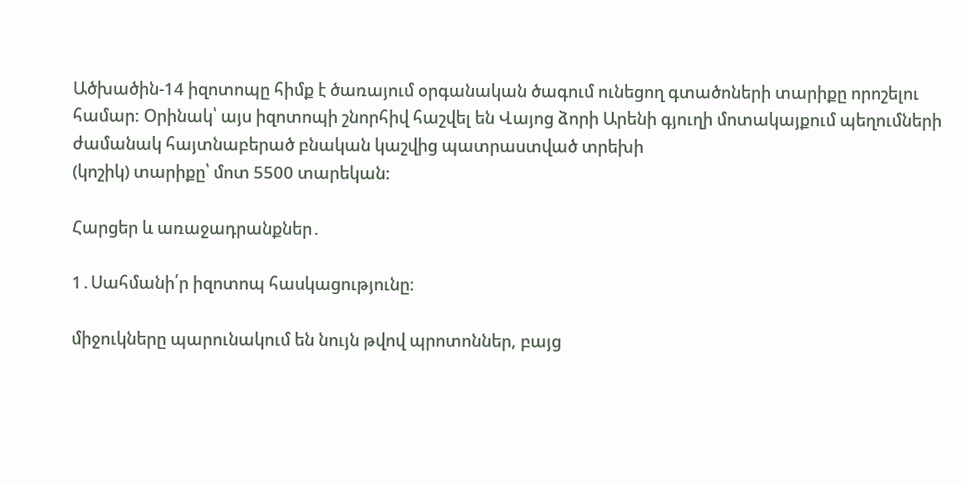Ածխածին-14 իզոտոպը հիմք է ծառայում օրգանական ծագում ունեցող գտածոների տարիքը որոշելու համար: Օրինակ՝ այս իզոտոպի շնորհիվ հաշվել են Վայոց ձորի Արենի գյուղի մոտակայքում պեղումների ժամանակ հայտնաբերած բնական կաշվից պատրաստված տրեխի
(կոշիկ) տարիքը՝ մոտ 5500 տարեկան:

Հարցեր և առաջադրանքներ․

1․Սահմանի՛ր իզոտոպ հասկացությունը։

միջուկները պարունակում են նույն թվով պրոտոններ, բայց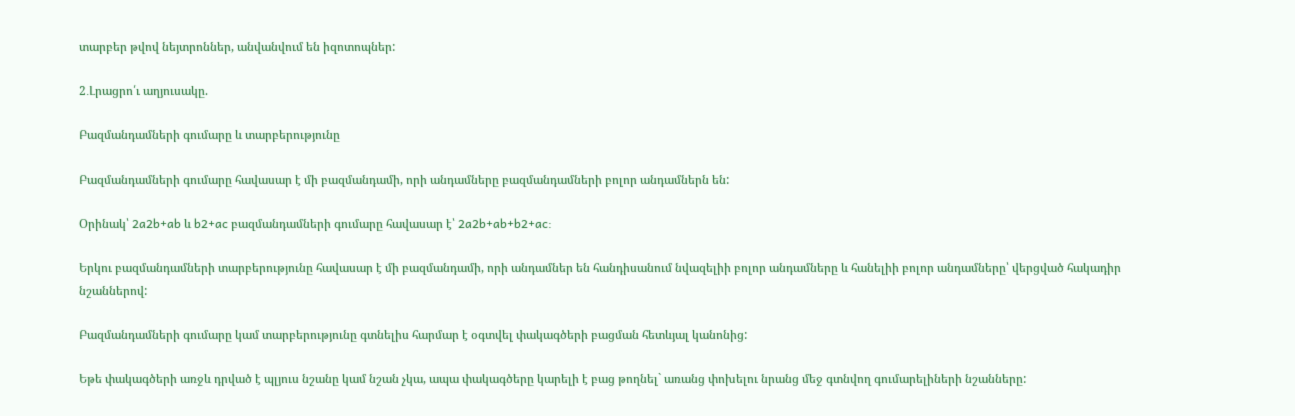տարբեր թվով նեյտրոններ, անվանվում են իզոտոպներ:

2․Լրացրո՛ւ աղյուսակը.

Բազմանդամների գումարը և տարբերությունը

Բազմանդամների գումարը հավասար է մի բազմանդամի, որի անդամները բազմանդամների բոլոր անդամներն են:

Օրինակ՝ 2a2b+ab և b2+ac բազմանդամների գումարը հավասար է՝ 2a2b+ab+b2+ac:

Երկու բազմանդամների տարբերությունը հավասար է մի բազմանդամի, որի անդամներ են հանդիսանում նվազելիի բոլոր անդամները և հանելիի բոլոր անդամները՝ վերցված հակադիր նշաններով:

Բազմանդամների գումարը կամ տարբերությունը գտնելիս հարմար է օգտվել փակագծերի բացման հետևյալ կանոնից:

Եթե փակագծերի առջև դրված է պլյուս նշանը կամ նշան չկա, ապա փակագծերը կարելի է բաց թողնել` առանց փոխելու նրանց մեջ գտնվող գումարելիների նշանները: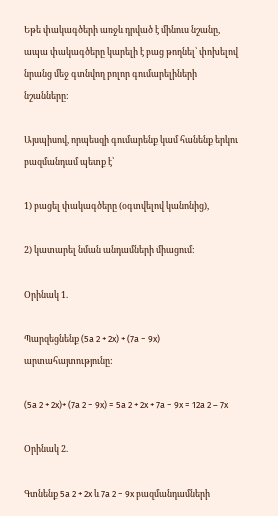Եթե փակագծերի առջև դրված է մինուս նշանը, ապա փակագծերը կարելի է բաց թողնել՝ փոխելով նրանց մեջ գտնվող բոլոր գումարելիների նշանները:

Այսպիսով, որպեսզի գումարենք կամ հանենք երկու բազմանդամ պետք է՝

1) բացել փակագծերը (օգտվելով կանոնից),

2) կատարել նման անդամների միացում:

Օրինակ 1.

Պարզեցնենք (5a 2 + 2x) + (7a − 9x) արտահայտությունը:

(5a 2 + 2x)+ (7a 2 − 9x) = 5a 2 + 2x + 7a − 9x = 12a 2 – 7x

Օրինակ 2.

Գտնենք 5a 2 + 2x և 7a 2 − 9x բազմանդամների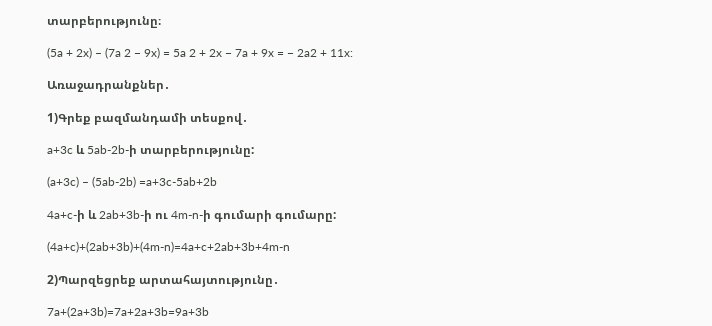տարբերությունը։

(5a + 2x) – (7a 2 − 9x) = 5a 2 + 2x − 7a + 9x = − 2a2 + 11x:

Առաջադրանքներ․

1)Գրեք բազմանդամի տեսքով․

a+3c և 5ab-2b-ի տարբերությունը:

(a+3c) – (5ab-2b) =a+3c-5ab+2b

4a+c-ի և 2ab+3b-ի ու 4m-n-ի գումարի գումարը:

(4a+c)+(2ab+3b)+(4m-n)=4a+c+2ab+3b+4m-n

2)Պարզեցրեք արտահայտությունը․

7a+(2a+3b)=7a+2a+3b=9a+3b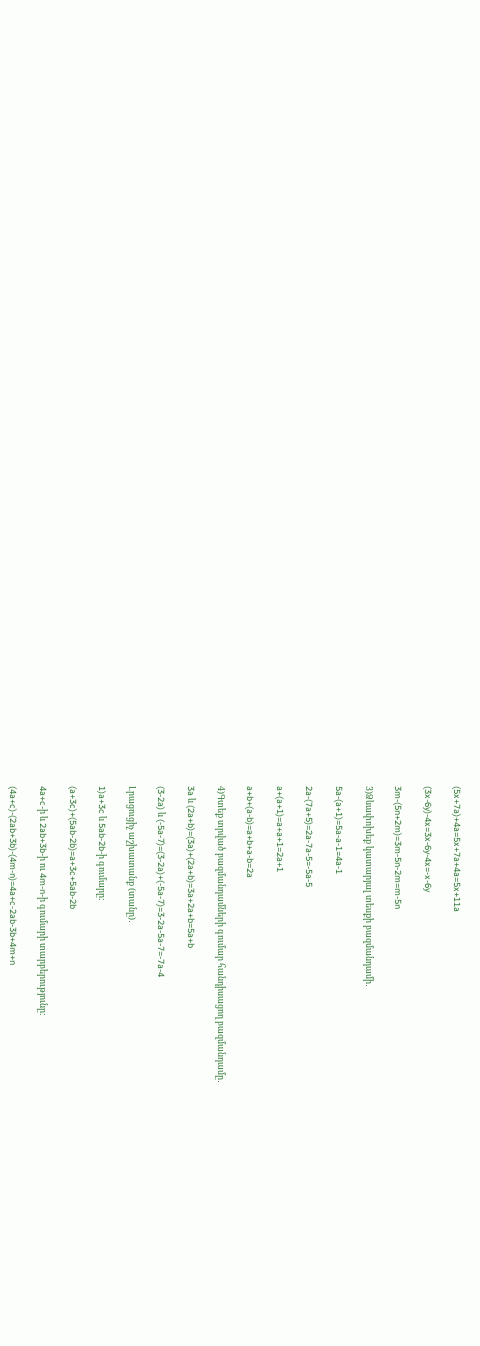(5x+7a)+4a=5x+7a+4a=5x+11a

(3x-6y)-4x=3x-6y-4x=-x-6y

3m-(5n+2m)=3m-5n-2m=m-5n

3)Ձևափոխեք կատարյալ տեսքի բազմանդամի․

5a-(a+1)=5a-a-1=4a-1

2a-(7a+5)=2a-7a-5=-5a-5

a+(a+1)=a+a+1=2a+1

a+b+(a-b)=a+b+a-b=2a

4)Գտեք տրված բազմանդամների գումար հանդիսացող բազմանդամը․

3a և (2a+b)=(3a)+(2a+b)=3a+2a+b=5a+b

(3-2a) և (-5a-7)=(3-2a)+(-5a-7)=3-2a-5a-7=-7a-4

Լրացուցիչ աշխատանք (տանը)․

1)a+3c և 5ab-2b-ի գումարը:

(a+3c)+(5ab-2b)=a+3c+5ab-2b

4a+c-ի և 2ab+3b-ի ու 4m-n-ի գումարի տարբերությունը:

(4a+c)-(2ab+3b)-(4m-n)=4a+c-2ab-3b+4m+n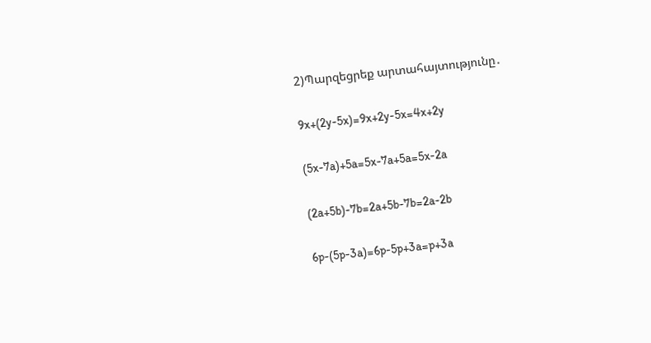2)Պարզեցրեք արտահայտությունը․

9x+(2y-5x)=9x+2y-5x=4x+2y

(5x-7a)+5a=5x-7a+5a=5x-2a

(2a+5b)-7b=2a+5b-7b=2a-2b

6p-(5p-3a)=6p-5p+3a=p+3a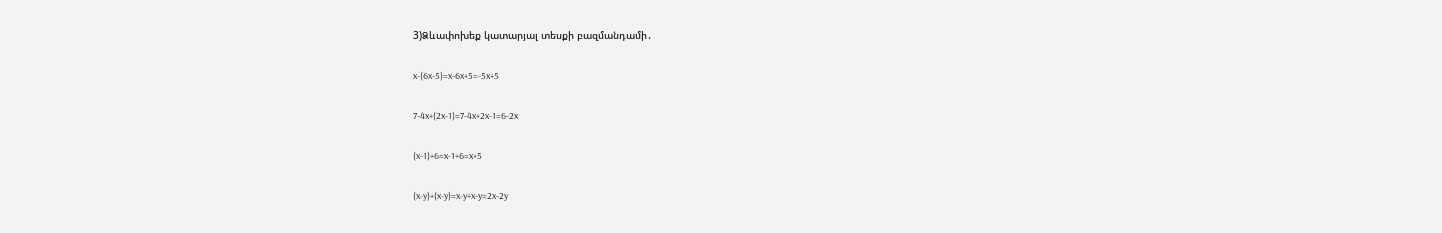3)Ձևափոխեք կատարյալ տեսքի բազմանդամի․

x-(6x-5)=x-6x+5=-5x+5

7-4x+(2x-1)=7-4x+2x-1=6-2x

(x-1)+6=x-1+6=x+5

(x-y)+(x-y)=x-y+x-y=2x-2y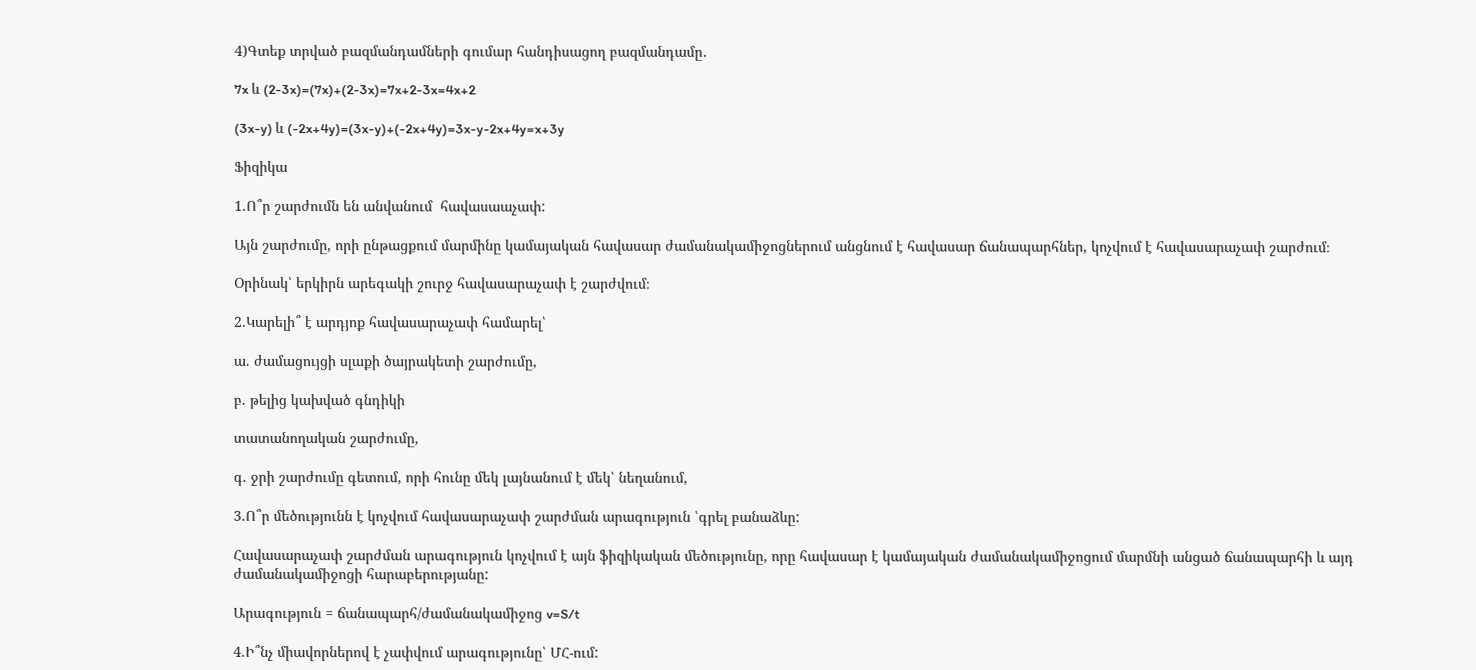4)Գտեք տրված բազմանդամների գումար հանդիսացող բազմանդամը․

7x և (2-3x)=(7x)+(2-3x)=7x+2-3x=4x+2

(3x-y) և (-2x+4y)=(3x-y)+(-2x+4y)=3x-y-2x+4y=x+3y

Ֆիզիկա

1.Ո՞ր շարժումն են անվանում  հավասաաչափ:

Այն շարժումը, որի ընթացքում մարմինը կամայական հավասար ժամանակամիջոցներում անցնում է հավասար ճանապարհներ, կոչվում է հավասարաչափ շարժում։

Օրինակ՝ երկիրն արեգակի շուրջ հավասարաչափ է շարժվում։

2.Կարելի՞ է արդյոք հավասարաչափ համարել՝

ա. ժամացույցի սլաքի ծայրակետի շարժումը,

բ. թելից կախված գնդիկի

տատանողական շարժումը,

գ. ջրի շարժումը գետում, որի հունը մեկ լայնանում է մեկ՝ նեղանում,

3.Ո՞ր մեծությունն է կոչվում հավասարաչափ շարժման արագություն ՝գրել բանաձևը:

Հավասարաչափ շարժման արագություն կոչվում է այն ֆիզիկական մեծությունը, որը հավասար է կամայական ժամանակամիջոցում մարմնի անցած ճանապարհի և այդ ժամանակամիջոցի հարաբերությանը:

Արագություն = ճանապարհ/ժամանակամիջոց v=S/t

4.Ի՞նչ միավորներով է չափվում արագությունը՝ ՄՀ-ում: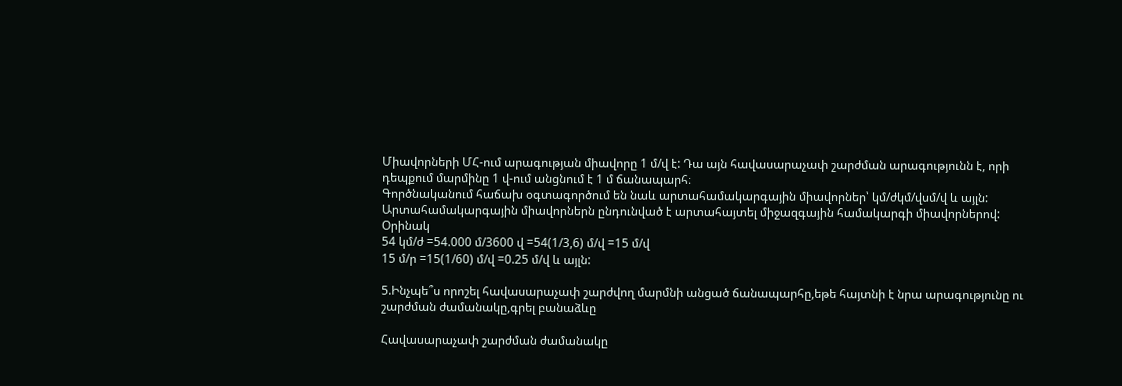Միավորների ՄՀ-ում արագության միավորը 1 մ/վ է: Դա այն հավասարաչափ շարժման արագությունն է, որի դեպքում մարմինը 1 վ-ում անցնում է 1 մ ճանապարհ։
Գործնականում հաճախ օգտագործում են նաև արտահամակարգային միավորներ՝ կմ/ժկմ/վսմ/վ և այլն:
Արտահամակարգային միավորներն ընդունված է արտահայտել միջազգային համակարգի միավորներով:
Օրինակ
54 կմ/ժ =54.000 մ/3600 վ =54(1/3,6) մ/վ =15 մ/վ
15 մ/ր =15(1/60) մ/վ =0.25 մ/վ և այլն:

5.Ինչպե՞ս որոշել հավասարաչափ շարժվող մարմնի անցած ճանապարհը,եթե հայտնի է նրա արագությունը ու շարժման ժամանակը,գրել բանաձևը

Հավասարաչափ շարժման ժամանակը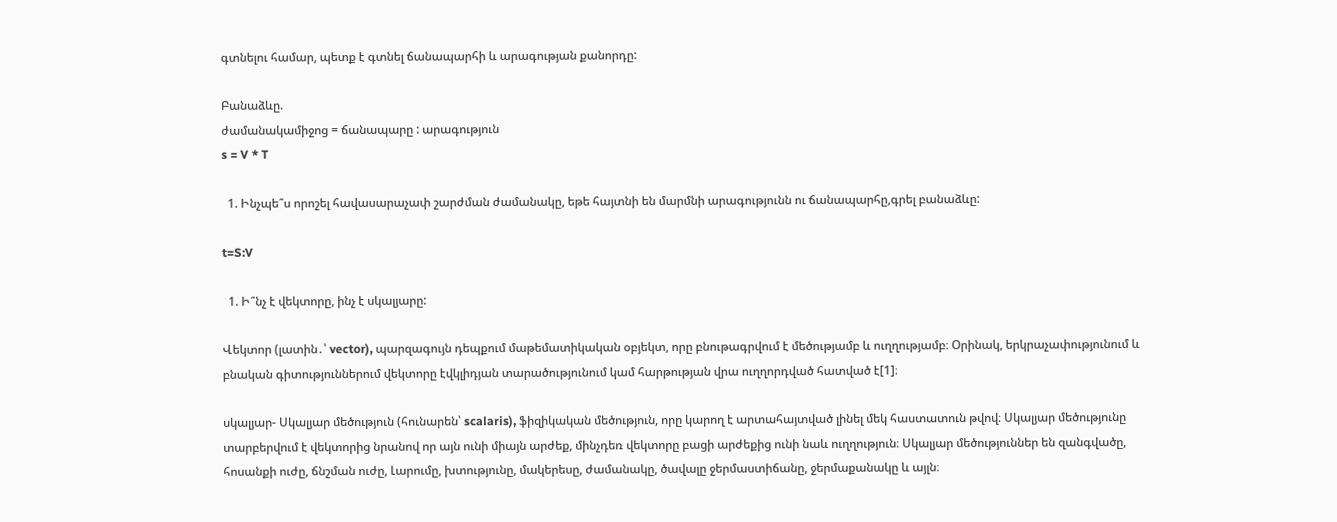գտնելու համար, պետք է գտնել ճանապարհի և արագության քանորդը:

Բանաձևը.
ժամանակամիջոց = ճանապարը : արագություն
s = V * T

  1. Ինչպե՞ս որոշել հավասարաչափ շարժման ժամանակը, եթե հայտնի են մարմնի արագությունն ու ճանապարհը,գրել բանաձևը:

t=S:V

  1. Ի՞նչ է վեկտորը, ինչ է սկալյարը:

Վեկտոր (լատին․՝ vector), պարզագույն դեպքում մաթեմատիկական օբյեկտ, որը բնութագրվում է մեծությամբ և ուղղությամբ։ Օրինակ, երկրաչափությունում և բնական գիտություններում վեկտորը էվկլիդյան տարածությունում կամ հարթության վրա ուղղորդված հատված է[1]։

սկալյար- Սկալյար մեծություն (հունարեն՝ scalaris), ֆիզիկական մեծություն, որը կարող է արտահայտված լինել մեկ հաստատուն թվով։ Սկալյար մեծությունը տարբերվում է վեկտորից նրանով որ այն ունի միայն արժեք, մինչդեռ վեկտորը բացի արժեքից ունի նաև ուղղություն։ Սկալյար մեծություններ են զանգվածը, հոսանքի ուժը, ճնշման ուժը, Լարումը, խտությունը, մակերեսը, ժամանակը, ծավալը ջերմաստիճանը, ջերմաքանակը և այլն։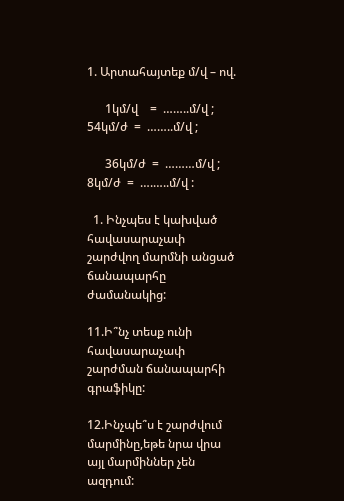1. Արտահայտեք մ/վ – ով.

      1կմ/վ    =  ……..մ/վ ;   54կմ/ժ  =  ……..մ/վ ;

      36կմ/ժ  =  ………մ/վ ;    8կմ/ժ  =  ….…..մ/վ :

  1. Ինչպես է կախված  հավասարաչափ շարժվող մարմնի անցած ճանապարհը ժամանակից:

11.Ի՞նչ տեսք ունի հավասարաչափ շարժման ճանապարհի գրաֆիկը:

12.Ինչպե՞ս է շարժվում մարմինը,եթե նրա վրա այլ մարմիններ չեն ազդում: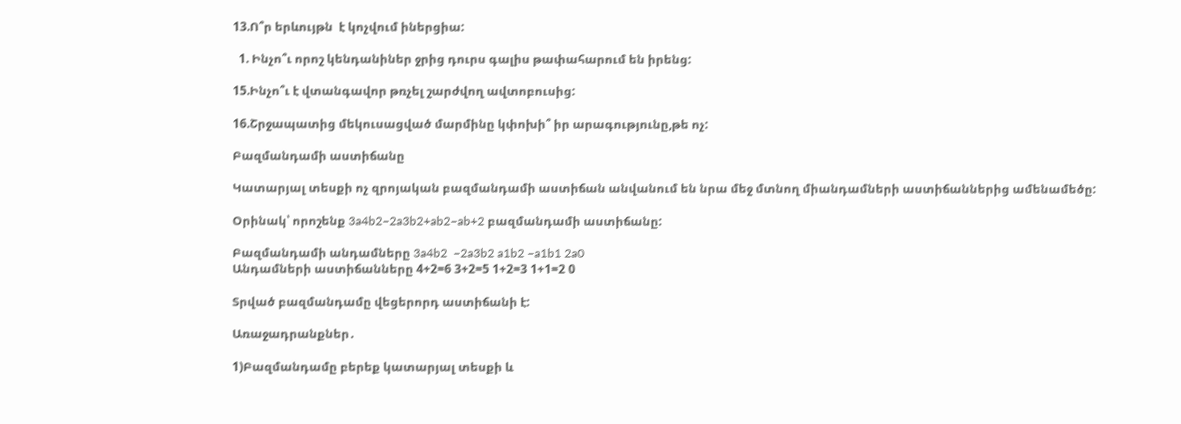13.Ո՞ր երևույթն  է կոչվում իներցիա:

  1. Ինչո՞ւ որոշ կենդանիներ ջրից դուրս գալիս թափահարում են իրենց:

15.Ինչո՞ւ է վտանգավոր թռչել շարժվող ավտոբուսից:

16.Շրջապատից մեկուսացված մարմինը կփոխի՞ իր արագությունը,թե ոչ:

Բազմանդամի աստիճանը

Կատարյալ տեսքի ոչ զրոյական բազմանդամի աստիճան անվանում են նրա մեջ մտնող միանդամների աստիճաններից ամենամեծը:

Օրինակ՝ որոշենք 3a4b2−2a3b2+ab2−ab+2 բազմանդամի աստիճանը:

Բազմանդամի անդամները 3a4b2  −2a3b2 a1b2 −a1b1 2a0
Անդամների աստիճանները 4+2=6 3+2=5 1+2=3 1+1=2 0

Տրված բազմանդամը վեցերորդ աստիճանի է:

Առաջադրանքներ․

1)Բազմանդամը բերեք կատարյալ տեսքի և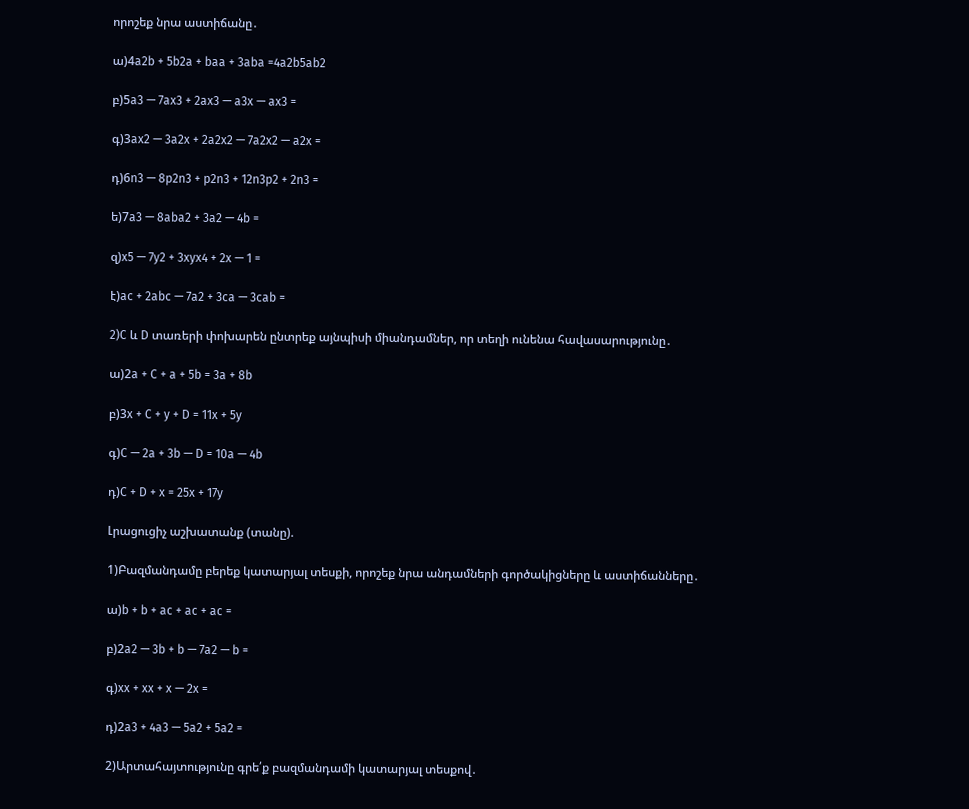որոշեք նրա աստիճանը․

ա)4a2b + 5b2a + baa + 3aba =4a2b5ab2

բ)5a3 — 7ax3 + 2ax3 — a3x — ax3 =

գ)3ax2 — 3a2x + 2a2x2 — 7a2x2 — a2x =

դ)6n3 — 8p2n3 + p2n3 + 12n3p2 + 2n3 =

ե)7a3 — 8aba2 + 3a2 — 4b =

զ)x5 — 7y2 + 3xyx4 + 2x — 1 =

է)ac + 2abc — 7a2 + 3ca — 3cab =

2)C և D տառերի փոխարեն ընտրեք այնպիսի միանդամներ, որ տեղի ունենա հավասարությունը․

ա)2a + C + a + 5b = 3a + 8b

բ)3x + C + y + D = 11x + 5y

գ)C — 2a + 3b — D = 10a — 4b

դ)C + D + x = 25x + 17y

Լրացուցիչ աշխատանք (տանը).

1)Բազմանդամը բերեք կատարյալ տեսքի, որոշեք նրա անդամների գործակիցները և աստիճանները․

ա)b + b + ac + ac + ac =

բ)2a2 — 3b + b — 7a2 — b =

գ)xx + xx + x — 2x =

դ)2a3 + 4a3 — 5a2 + 5a2 =

2)Արտահայտությունը գրե՛ք բազմանդամի կատարյալ տեսքով․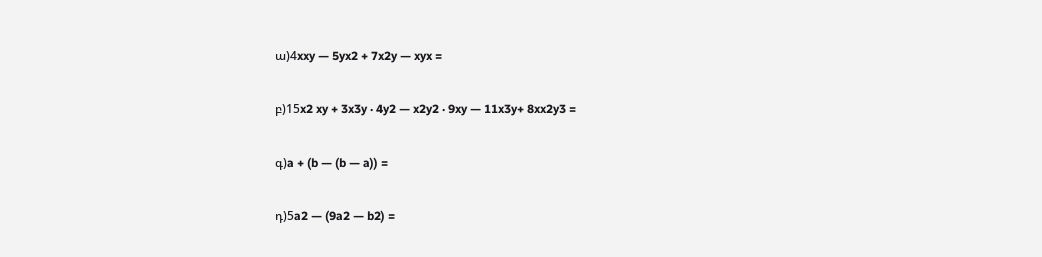ա)4xxy — 5yx2 + 7x2y — xyx =

բ)15x2 xy + 3x3y · 4y2 — x2y2 · 9xy — 11x3y+ 8xx2y3 =

գ)a + (b — (b — a)) =

դ)5a2 — (9a2 — b2) =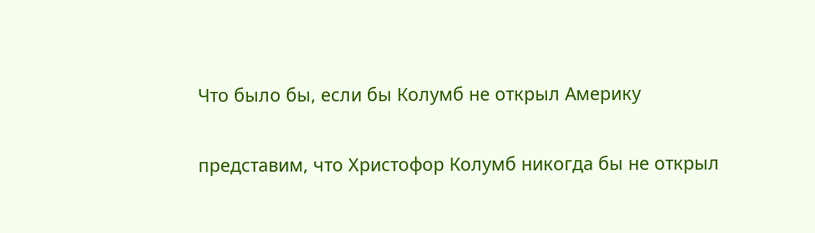Что было бы, если бы Колумб не открыл Америку

представим, что Христофор Колумб никогда бы не открыл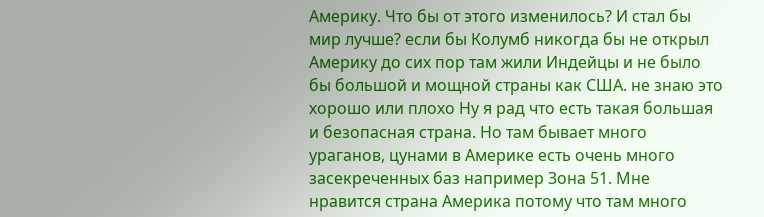Америку. Что бы от этого изменилось? И стал бы мир лучше? если бы Колумб никогда бы не открыл Америку до сих пор там жили Индейцы и не было бы большой и мощной страны как США. не знаю это хорошо или плохо Ну я рад что есть такая большая и безопасная страна. Но там бывает много ураганов, цунами в Америке есть очень много засекреченных баз например Зона 51. Мне нравится страна Америка потому что там много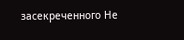засекреченного Не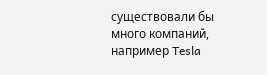существовали бы много компаний, например Tesla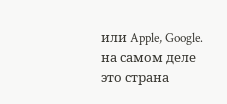или Apple, Google. на самом деле это страна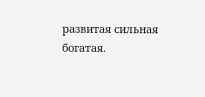развитая сильная богатая.